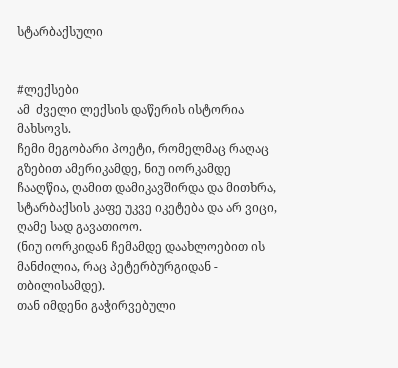სტარბაქსული


#ლექსები
ამ  ძველი ლექსის დაწერის ისტორია მახსოვს.
ჩემი მეგობარი პოეტი, რომელმაც რაღაც გზებით ამერიკამდე, ნიუ იორკამდე ჩააღწია, ღამით დამიკავშირდა და მითხრა,  სტარბაქსის კაფე უკვე იკეტება და არ ვიცი, ღამე სად გავათიოო.
(ნიუ იორკიდან ჩემამდე დაახლოებით ის მანძილია, რაც პეტერბურგიდან - თბილისამდე).
თან იმდენი გაჭირვებული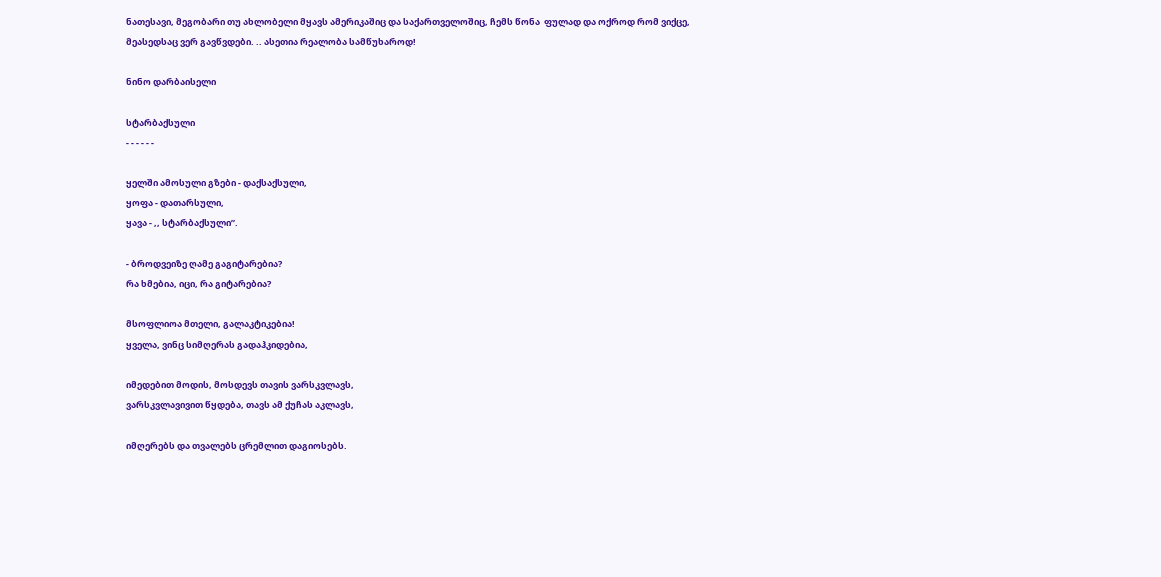ნათესავი, მეგობარი თუ ახლობელი მყავს ამერიკაშიც და საქართველოშიც, ჩემს წონა  ფულად და ოქროდ რომ ვიქცე, მეასედსაც ვერ გავწვდები. .. ასეთია რეალობა სამწუხაროდ!

ნინო დარბაისელი

სტარბაქსული
- - - - - -

ყელში ამოსული გზები - დაქსაქსული,
ყოფა - დათარსული,
ყავა - ,, სტარბაქსული”.

- ბროდვეიზე ღამე გაგიტარებია?
რა ხმებია, იცი, რა გიტარებია?

მსოფლიოა მთელი, გალაკტიკებია!
ყველა, ვინც სიმღერას გადაჰკიდებია,

იმედებით მოდის, მოსდევს თავის ვარსკვლავს,
ვარსკვლავივით წყდება, თავს ამ ქუჩას აკლავს,

იმღერებს და თვალებს ცრემლით დაგიოსებს.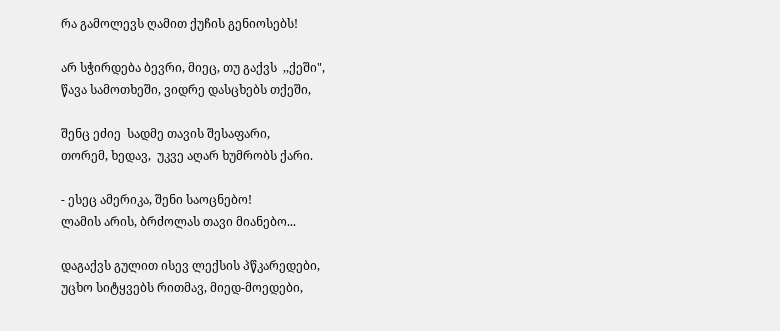რა გამოლევს ღამით ქუჩის გენიოსებს!

არ სჭირდება ბევრი, მიეც, თუ გაქვს  ,,ქეში",
წავა სამოთხეში, ვიდრე დასცხებს თქეში,

შენც ეძიე  სადმე თავის შესაფარი,
თორემ, ხედავ,  უკვე აღარ ხუმრობს ქარი.

- ესეც ამერიკა, შენი საოცნებო!
ლამის არის, ბრძოლას თავი მიანებო...

დაგაქვს გულით ისევ ლექსის პწკარედები,
უცხო სიტყვებს რითმავ, მიედ-მოედები,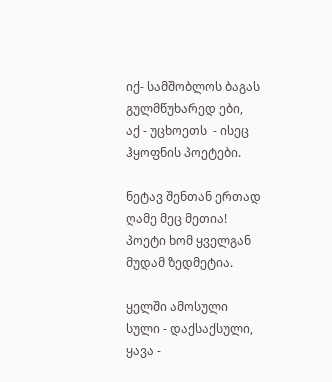იქ- სამშობლოს ბაგას გულმწუხარედ ები,
აქ - უცხოეთს  - ისეც ჰყოფნის პოეტები.

ნეტავ შენთან ერთად ღამე მეც მეთია!
პოეტი ხომ ყველგან მუდამ ზედმეტია.

ყელში ამოსული სული - დაქსაქსული,
ყავა -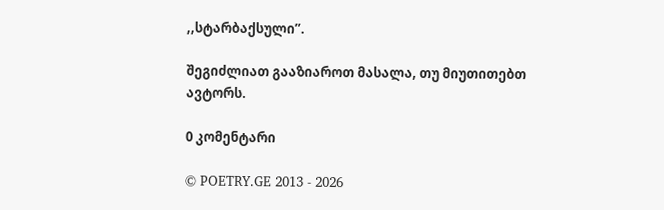,,სტარბაქსული”.

შეგიძლიათ გააზიაროთ მასალა, თუ მიუთითებთ ავტორს.

0 კომენტარი

© POETRY.GE 2013 - 2026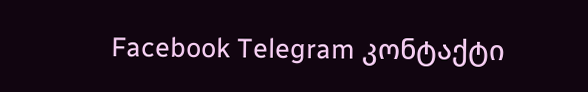Facebook Telegram კონტაქტი